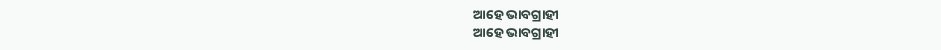ଆହେ ଭାବଗ୍ରାହୀ
ଆହେ ଭାବଗ୍ରାହୀ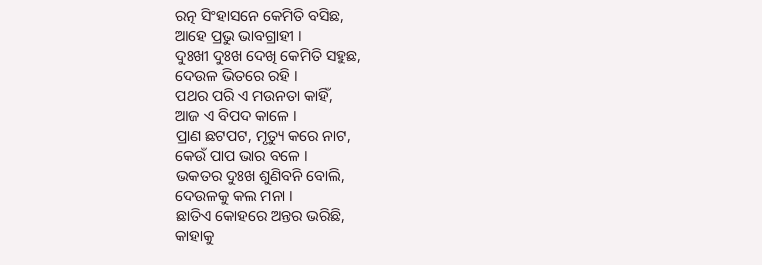ରତ୍ନ ସିଂହାସନେ କେମିତି ବସିଛ,
ଆହେ ପ୍ରଭୁ ଭାବଗ୍ରାହୀ ।
ଦୁଃଖୀ ଦୁଃଖ ଦେଖି କେମିତି ସହୁଛ,
ଦେଉଳ ଭିତରେ ରହି ।
ପଥର ପରି ଏ ମଉନତା କାହିଁ,
ଆଜ ଏ ବିପଦ କାଳେ ।
ପ୍ରାଣ ଛଟପଟ, ମୃତ୍ୟୁ କରେ ନାଟ,
କେଉଁ ପାପ ଭାର ବଳେ ।
ଭକତର ଦୁଃଖ ଶୁଣିବନି ବୋଲି,
ଦେଉଳକୁ କଲ ମନା ।
ଛାତିଏ କୋହରେ ଅନ୍ତର ଭରିଛି,
କାହାକୁ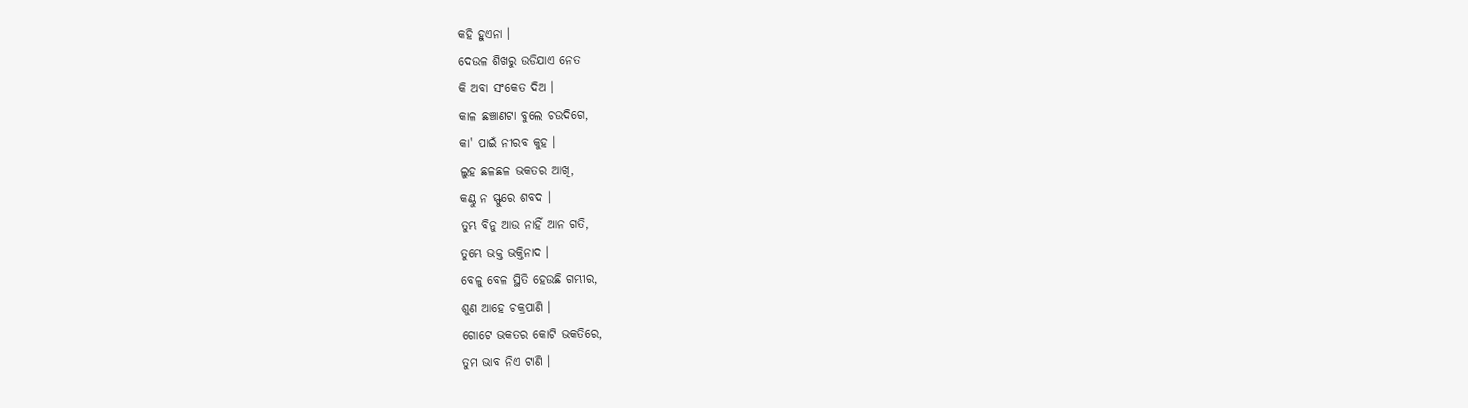କହି ହୁଏନା ।
ଦେଉଳ ଶିଖରୁ ଉଡିଯାଏ ନେତ
କି ଅବା ସଂକେତ ଦିଅ ।
କାଳ ଛଞ୍ଚାଣଟା ବୁଲେ ଚଉଦିଗେ,
କା' ପାଇଁ ନୀରବ କୁହ ।
ଲୁହ ଛଳଛଳ ଭକତର ଆଖି,
କଣ୍ଠୁ ନ ସ୍ଫୁରେ ଶବଦ ।
ତୁମ୍ଭ ବିନୁ ଆଉ ନାହିଁ ଆନ ଗତି,
ତୁମ୍ଭେ ଭକ୍ତ ଭକ୍ତିନାଦ ।
ବେଳୁ ବେଳ ସ୍ଥିତି ହେଉଛି ଗମ୍ଭୀର,
ଶୁଣ ଆହେ ଚକ୍ରପାଣି ।
ଗୋଟେ ଭକତର କୋଟି ଭକତିରେ,
ତୁମ ଭାବ ନିଏ ଟାଣି ।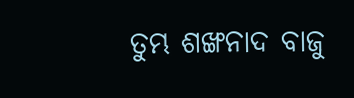ତୁମ୍ଭ ଶଙ୍ଖନାଦ ବାଜୁ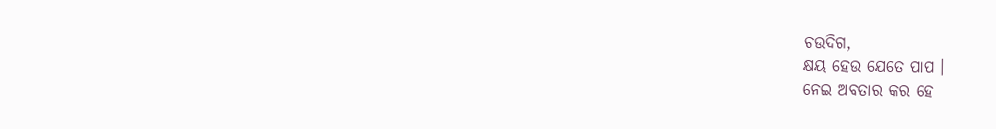ଚଉଦିଗ,
କ୍ଷୟ ହେଉ ଯେତେ ପାପ ।
ନେଇ ଅବତାର କର ହେ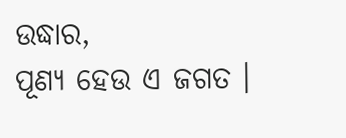ଉଦ୍ଧାର,
ପୂଣ୍ୟ ହେଉ ଏ ଜଗତ ।